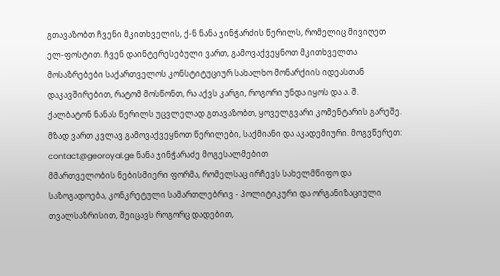გთავაზობთ ჩვენი მკითხველის, ქ-ნ ნანა ჯინჭარძის წერილს, რომელიც მივიღეთ ელ-ფოსტით. ჩვენ დაინტერესებული ვართ, გამოვაქვეყნოთ მკითხველთა მოსაზრებები საქართველოს კონსტიტუციურ სახალხო მონარქიის იდეასთან დაკავშირებით, რატომ მოსწონთ, რა აქვს კარგი, როგორი უნდა იყოს და ა. შ. ქალბატონ ნანას წერილს უცვლელად გთავაზობთ, ყოველგვარი კომენტარის გარეშე. მზად ვართ კვლავ გამოვაქვეყნოთ წერილები, საქმიანი და აკადემიური. მოგვწერეთ: contact@georoyal.ge ნანა ჯინჭარაძე მოგესალმებით
მმართველობის ნებისმიერი ფორმა, რომელსაც ირჩევს სახელმწიფო და საზოგადოება, კონკრეტული სამართლებრივ - პოლიტიკური და ორგანიზაციული თვალსაზრისით, შეიცავს როგორც დადებით,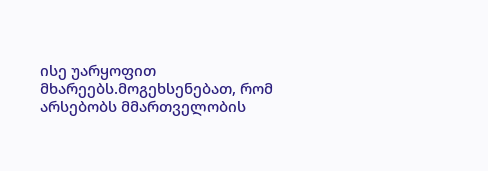ისე უარყოფით მხარეებს.მოგეხსენებათ, რომ არსებობს მმართველობის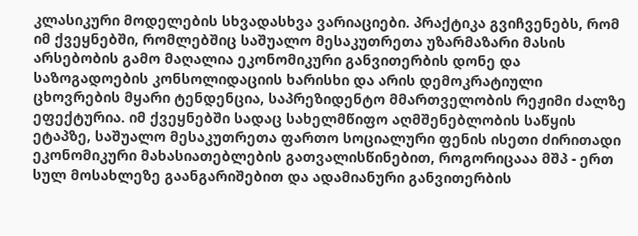კლასიკური მოდელების სხვადასხვა ვარიაციები. პრაქტიკა გვიჩვენებს, რომ იმ ქვეყნებში, რომლებშიც საშუალო მესაკუთრეთა უზარმაზარი მასის არსებობის გამო მაღალია ეკონომიკური განვითერბის დონე და საზოგადოების კონსოლიდაციის ხარისხი და არის დემოკრატიული ცხოვრების მყარი ტენდენცია, საპრეზიდენტო მმართველობის რეჟიმი ძალზე ეფექტურია. იმ ქვეყნებში სადაც სახელმწიფო აღმშენებლობის საწყის ეტაპზე, საშუალო მესაკუთრეთა ფართო სოციალური ფენის ისეთი ძირითადი ეკონომიკური მახასიათებლების გათვალისწინებით, როგორიცააა მშპ - ერთ სულ მოსახლეზე გაანგარიშებით და ადამიანური განვითერბის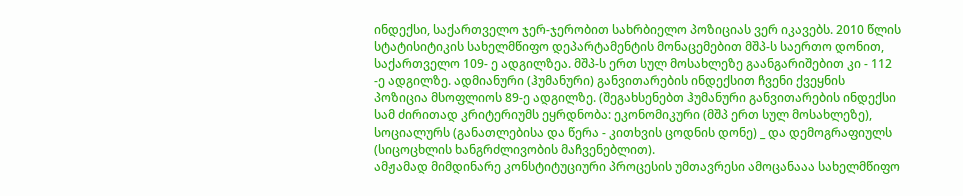ინდექსი, საქართველო ჯერ-ჯერობით სახრბიელო პოზიციას ვერ იკავებს. 2010 წლის სტატისიტიკის სახელმწიფო დეპარტამენტის მონაცემებით მშპ-ს საერთო დონით, საქართველო 109- ე ადგილზეა. მშპ-ს ერთ სულ მოსახლეზე გაანგარიშებით კი - 112 -ე ადგილზე. ადმიანური (ჰუმანური) განვითარების ინდექსით ჩვენი ქვეყნის პოზიცია მსოფლიოს 89-ე ადგილზე. (შეგახსენებთ ჰუმანური განვითარების ინდექსი სამ ძირითად კრიტერიუმს ეყრდნობა: ეკონომიკური (მშპ ერთ სულ მოსახლეზე), სოციალურს (განათლებისა და წერა - კითხვის ცოდნის დონე) _ და დემოგრაფიულს (სიცოცხლის ხანგრძლივობის მაჩვენებლით).
ამჟამად მიმდინარე კონსტიტუციური პროცესის უმთავრესი ამოცანააა სახელმწიფო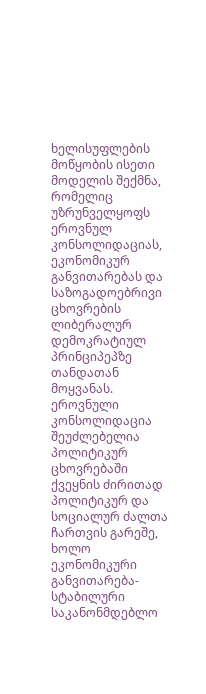ხელისუფლების მოწყობის ისეთი მოდელის შექმნა, რომელიც უზრუნველყოფს ეროვნულ კონსოლიდაციას, ეკონომიკურ განვითარებას და საზოგადოებრივი ცხოვრების ლიბერალურ დემოკრატიულ პრინციპეპზე თანდათან მოყვანას. ეროვნული კონსოლიდაცია შეუძლებელია პოლიტიკურ ცხოვრებაში ქვეყნის ძირითად პოლიტიკურ და სოციალურ ძალთა ჩართვის გარეშე, ხოლო ეკონომიკური განვითარება- სტაბილური საკანონმდებლო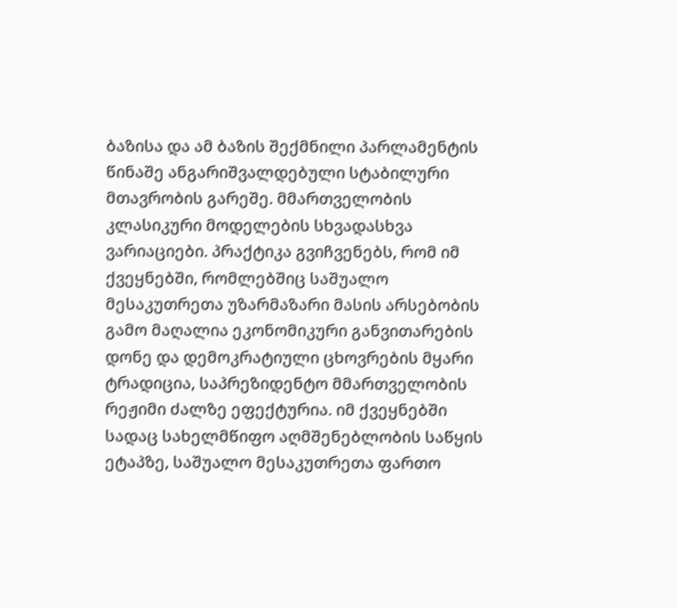ბაზისა და ამ ბაზის შექმნილი პარლამენტის წინაშე ანგარიშვალდებული სტაბილური მთავრობის გარეშე. მმართველობის კლასიკური მოდელების სხვადასხვა ვარიაციები. პრაქტიკა გვიჩვენებს, რომ იმ ქვეყნებში, რომლებშიც საშუალო მესაკუთრეთა უზარმაზარი მასის არსებობის გამო მაღალია ეკონომიკური განვითარების დონე და დემოკრატიული ცხოვრების მყარი ტრადიცია, საპრეზიდენტო მმართველობის რეჟიმი ძალზე ეფექტურია. იმ ქვეყნებში სადაც სახელმწიფო აღმშენებლობის საწყის ეტაპზე, საშუალო მესაკუთრეთა ფართო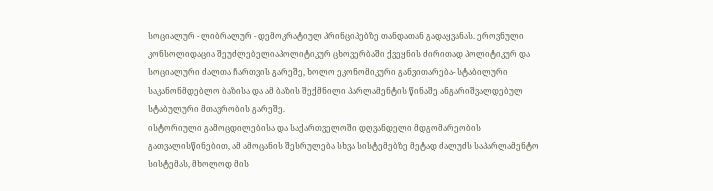სოციალურ - ლიბრალურ - დემოკრატიულ პრინციპებზე თანდათან გადაყვანას. ეროვნული კონსოლიდაცია შეუძლებელიაპოლიტიკურ ცხოვერბაში ქვეყნის ძირითად პოლიტიკურ და სოციალური ძალთა ჩართვის გარეშე, ხოლო ეკონომიკური განვითარება- სტაბილური საკანონმდებლო ბაზისა და ამ ბაზის შექმნილი პარლამენტის წინაშე ანგარიშვალდებულ სტაბულური მთავრობის გარეშე.
ისტორიული გამოცდილებისა და საქართველოში დღვანდელი მდგომარეობის გათვალისწინებით, ამ ამოცანის შესრულება სხვა სისტემებზე მეტად ძალუძს საპარლამენტო სისტემას, მხოლოდ მის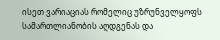ისეთ ვარიაციას რომელიც უზრუნველყოფს სამართლიანობის აღდგენას და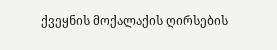ქვეყნის მოქალაქის ღირსების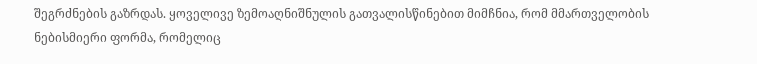შეგრძნების გაზრდას. ყოველივე ზემოაღნიშნულის გათვალისწინებით მიმჩნია, რომ მმართველობის ნებისმიერი ფორმა, რომელიც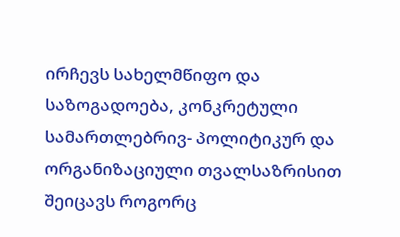ირჩევს სახელმწიფო და საზოგადოება, კონკრეტული სამართლებრივ- პოლიტიკურ და ორგანიზაციული თვალსაზრისით შეიცავს როგორც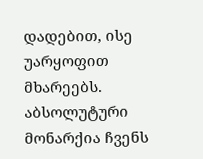დადებით, ისე უარყოფით მხარეებს.
აბსოლუტური მონარქია ჩვენს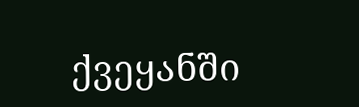ქვეყანში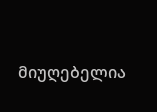მიუღებელია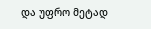და უფრო მეტად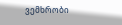ვემხრობი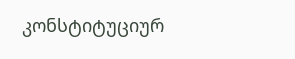კონსტიტუციურ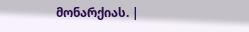მონარქიას. |